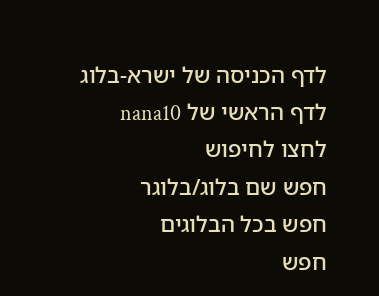לדף הכניסה של ישרא-בלוג
לדף הראשי של nana10
לחצו לחיפוש
חפש שם בלוג/בלוגר
חפש בכל הבלוגים
חפש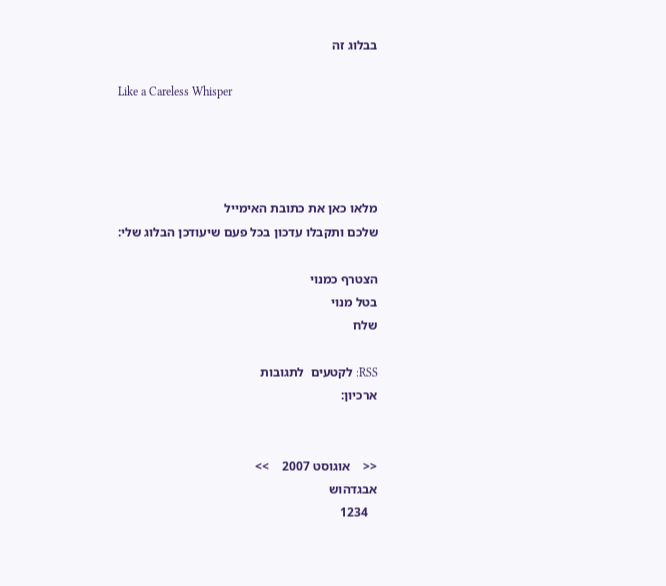בבלוג זה

Like a Careless Whisper




מלאו כאן את כתובת האימייל
שלכם ותקבלו עדכון בכל פעם שיעודכן הבלוג שלי:

הצטרף כמנוי
בטל מנוי
שלח

RSS: לקטעים  לתגובות
ארכיון:


<<    אוגוסט 2007    >>
אבגדהוש
   1234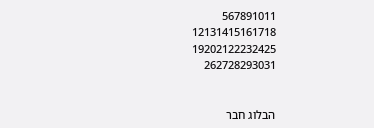567891011
12131415161718
19202122232425
262728293031


הבלוג חבר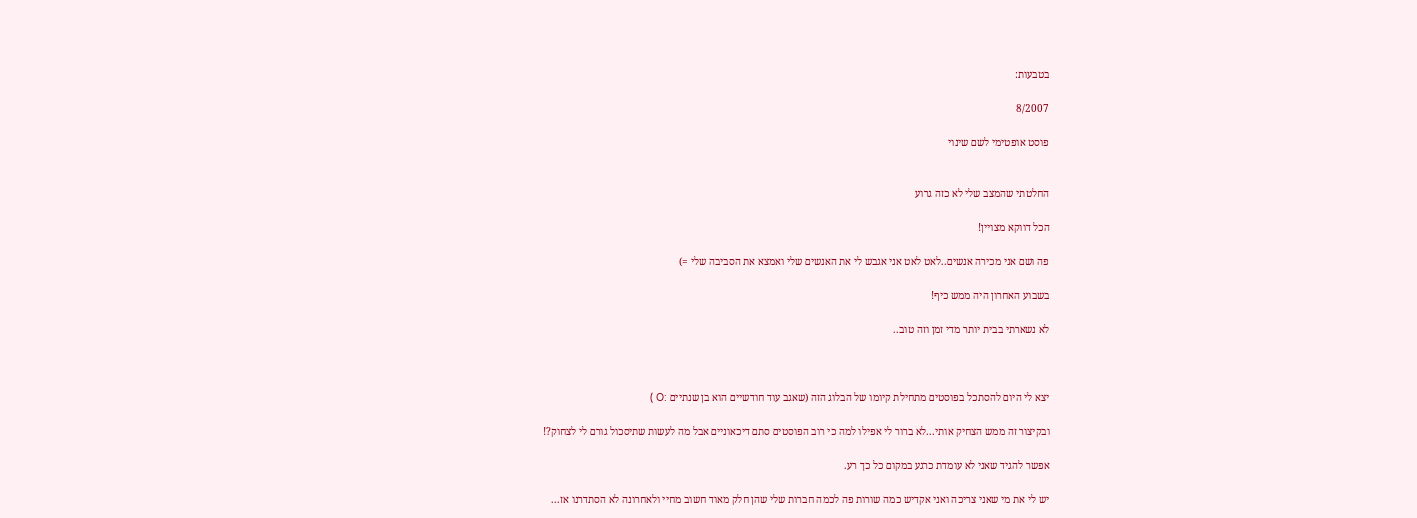בטבעות:

8/2007

פוסט אופטימי לשם שינוי


החלטתי שהמצב שלי לא כזה גרוע

הכל דווקא מצויין!

פה ושם אני מכירה אנשים..לאט לאט אני אגבש לי את האנשים שלי ואמצא את הסביבה שלי =)

בשבוע האחרון היה ממש כיף!

לא נשארתי בבית יותר מדי זמן וזה טוב..



יצא לי היום להסתכל בפוסטים מתחילת קיומו של הבלוג הזה (שאגב עוד חודשיים הוא בן שנתיים :O )

ובקיצור זה ממש הצחיק אותי...לא ברור לי אפילו למה כי רוב הפוסטים סתם דיכאוניים אבל מה לעשות שתיסכול גורם לי לצחוק?!

אפשר להגיד שאני לא עומדת כרגע במקום כל כך רע.

יש לי את מי שאני צריכה ואני אקדיש כמה שורות פה לכמה חברות שלי שהן חלק מאוד חשוב מחיי ולאחרונה לא הסתדרנו אז...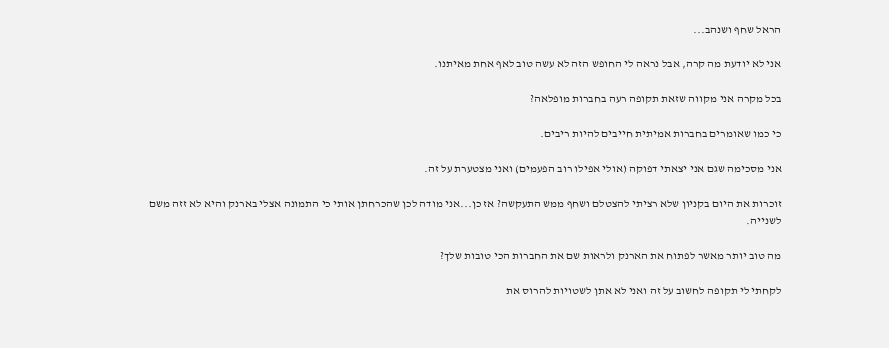הראל שחף ושנהב...

אני לא יודעת מה קרה, אבל נראה לי החופש הזה לא עשה טוב לאף אחת מאיתנו.

בכל מקרה אני מקווה שזאת תקופה רעה בחברות מופלאה?

כי כמו שאומרים בחברות אמיתית חייבים להיות ריבים.

אני מסכימה שגם אני יצאתי דפוקה (אולי אפילו רוב הפעמים) ואני מצטערת על זה.

זוכרות את היום בקניון שלא רציתי להצטלם ושחף ממש התעקשה? אז כן...אני מודה לכן שהכרחתן אותי כי התמונה אצלי בארנק והיא לא זזה משם לשנייה.

מה טוב יותר מאשר לפתוח את הארנק ולראות שם את החברות הכי טובות שלך?

לקחתי לי תקופה לחשוב על זה ואני לא אתן לשטויות להרוס את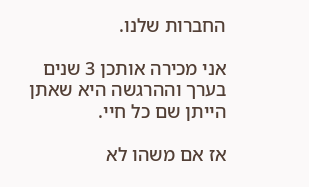החברות שלנו.

אני מכירה אותכן 3 שנים בערך וההרגשה היא שאתן הייתן שם כל חיי.

אז אם משהו לא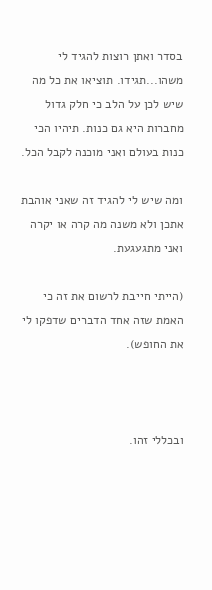בסדר ואתן רוצות להגיד לי משהו...תגידו. תוציאו את כל מה שיש לכן על הלב כי חלק גדול מחברות היא גם כנות. תיהיו הכי כנות בעולם ואני מוכנה לקבל הכל.

ומה שיש לי להגיד זה שאני אוהבת אתכן ולא משנה מה קרה או יקרה ואני מתגעגעת.

(הייתי חייבת לרשום את זה כי האמת שזה אחד הדברים שדפקו לי את החופש).



ובכללי זהו.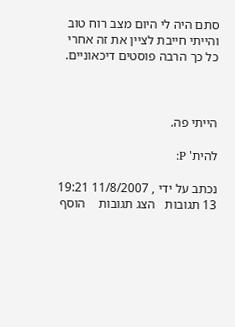סתם היה לי היום מצב רוח טוב והייתי חייבת לציין את זה אחרי כל כך הרבה פוסטים דיכאוניים.



הייתי פה.

להית' P:

נכתב על ידי , 11/8/2007 19:21
13 תגובות   הצג תגובות    הוסף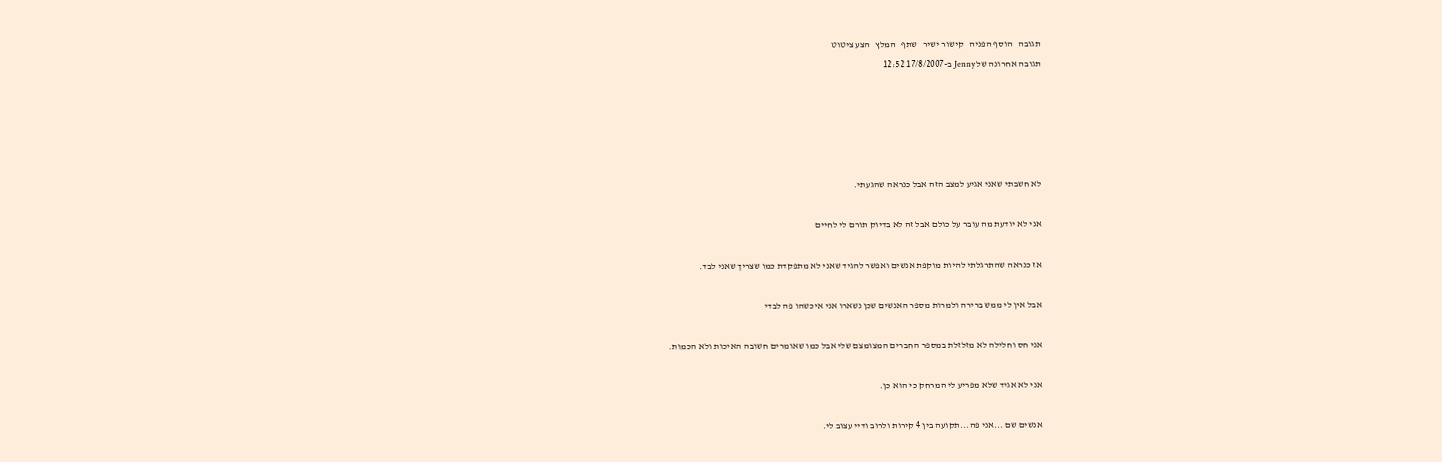תגובה   הוסף הפניה   קישור ישיר   שתף   המלץ   הצע ציטוט
תגובה אחרונה של Jenny ב-17/8/2007 12:52





לא חשבתי שאני אגיע למצב הזה אבל כנראה שהגעתי.

אני לא יודעת מה עובר על כולם אבל זה לא בדיוק תורם לי לחיים

אז כנראה שהתרגלתי להיות מוקפת אנשים ואפשר להגיד שאני לא מתפקדת כמו שצריך שאני לבד.

אבל אין לי ממש ברירה ולמרות מספר האנשים שכן נשארו אני איכשהו פה לבדי

אני חס וחלילה לא מזלזלת במספר החברים המצומצם שלי אבל כמו שאומרים חשובה האיכות ולא הכמות.

אני לא אגיד שלא מפריע לי המרחק כי הוא כן.

אנשים שם ...אני פה...תקועה בין 4 קירות ולרוב ודיי עצוב לי.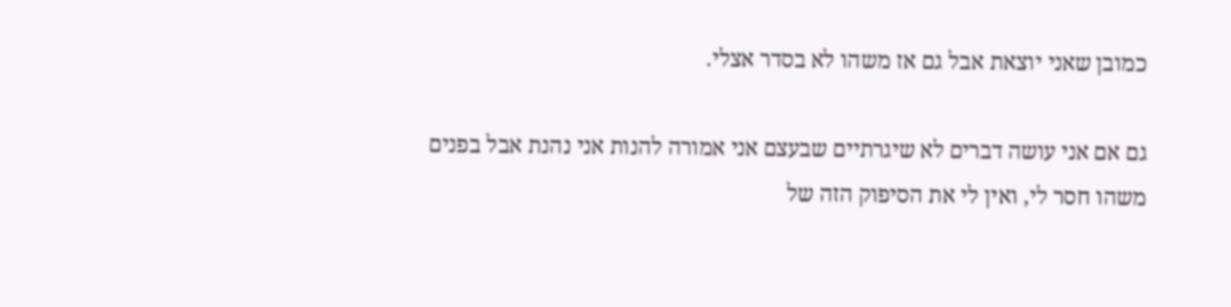כמובן שאני יוצאת אבל גם אז משהו לא בסדר אצלי.

גם אם אני עושה דברים לא שיגרתיים שבעצם אני אמורה להנות אני נהנת אבל בפנים משהו חסר לי, ואין לי את הסיפוק הזה של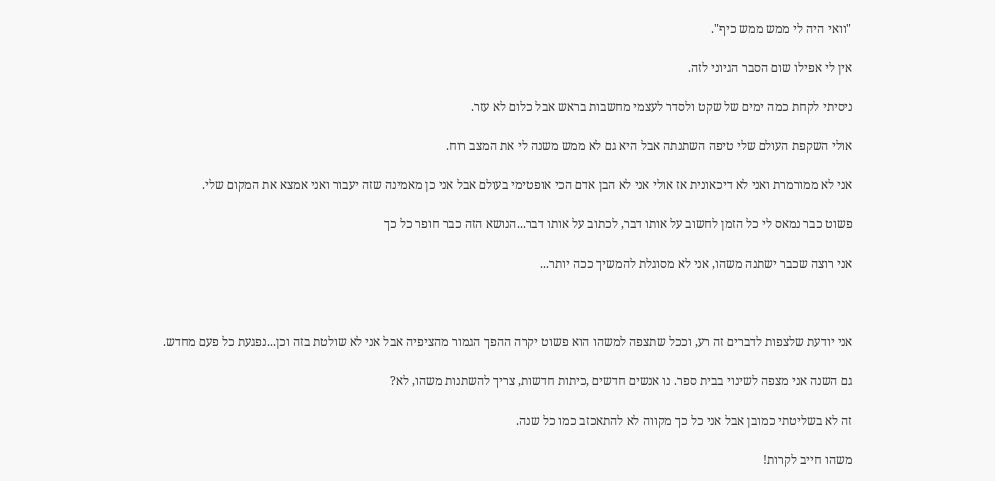"וואי היה לי ממש ממש כיף".

אין לי אפילו שום הסבר הגיוני לזה.

ניסיתי לקחת כמה ימים של שקט ולסדר לעצמי מחשבות בראש אבל כלום לא עזר.

אולי השקפת העולם שלי טיפה השתנתה אבל היא גם לא ממש משנה לי את המצב רוח.

אני לא ממורמרת ואני לא דיכאונית אז אולי אני לא הבן אדם הכי אופטימי בעולם אבל אני כן מאמינה שזה יעבור ואני אמצא את המקום שלי.

פשוט כבר נמאס לי כל הזמן לחשוב על אותו דבר, לכתוב על אותו דבר...הנושא הזה כבר חופר כל כך

אני רוצה שכבר ישתנה משהו, אני לא מסוגלת להמשיך ככה יותר...



אני יודעת שלצפות לדברים זה רע, וככל שתצפה למשהו הוא פשוט יקרה ההפך הגמור מהציפיה אבל אני לא שולטת בזה וכן...נפגעת כל פעם מחדש.

גם השנה אני מצפה לשינוי בבית ספר. נו אנשים חדשים ,כיתות חדשות, צריך להשתנות משהו, לא?

זה לא בשליטתי כמובן אבל אני כל כך מקווה לא להתאכזב כמו כל שנה.

משהו חייב לקרות!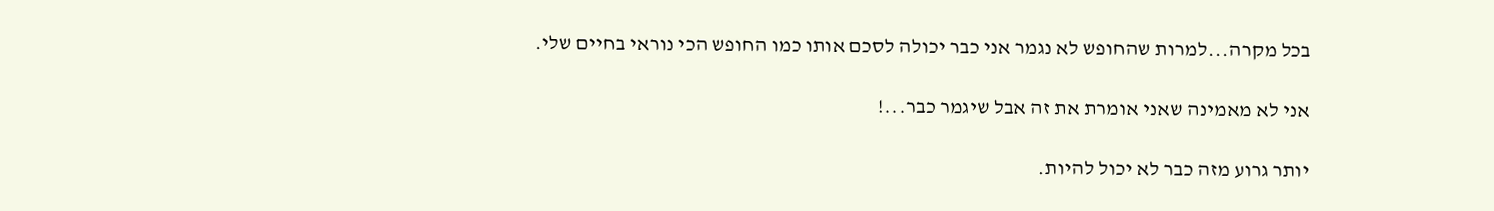בכל מקרה...למרות שהחופש לא נגמר אני כבר יכולה לסכם אותו כמו החופש הכי נוראי בחיים שלי.

אני לא מאמינה שאני אומרת את זה אבל שיגמר כבר...!

יותר גרוע מזה כבר לא יכול להיות.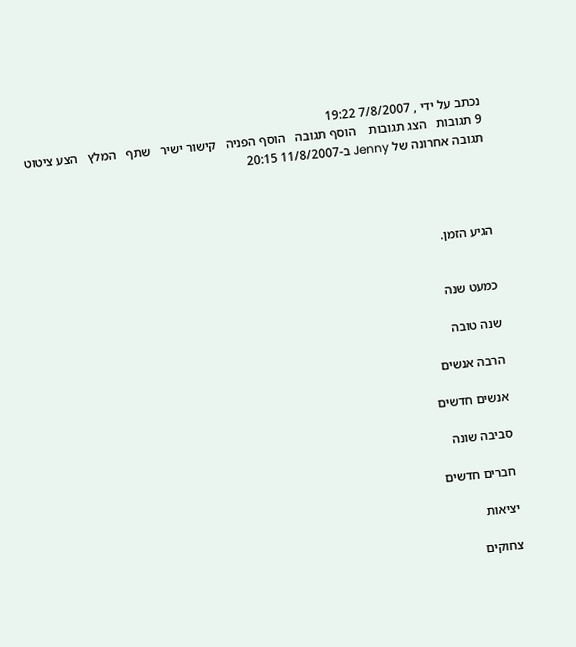נכתב על ידי , 7/8/2007 19:22
9 תגובות   הצג תגובות    הוסף תגובה   הוסף הפניה   קישור ישיר   שתף   המלץ   הצע ציטוט
תגובה אחרונה של Jenny ב-11/8/2007 20:15




הגיע הזמן.


כמעט שנה

שנה טובה

הרבה אנשים

אנשים חדשים

סביבה שונה

חברים חדשים

יציאות

צחוקים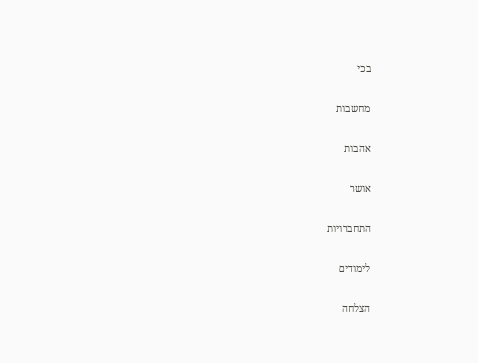בכי

מחשבות

אהבות

אושר

התחברויות

לימודים

הצלחה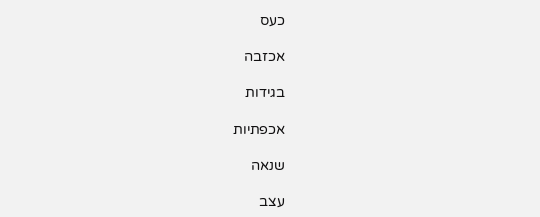כעס

אכזבה

בגידות

אכפתיות

שנאה

עצב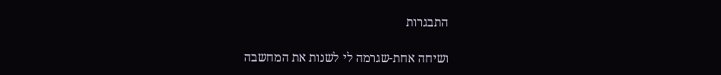התבגרות

ושיחה אחת-שגרמה לי לשנות את המחשבה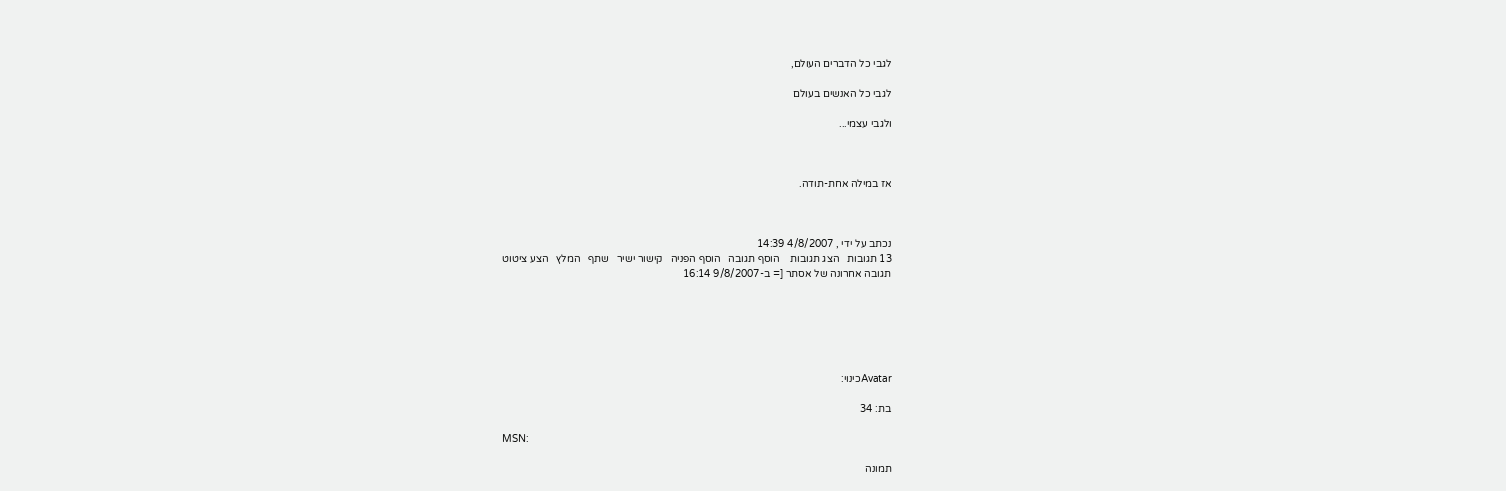לגבי כל הדברים העולם,

לגבי כל האנשים בעולם

ולגבי עצמי...



אז במילה אחת-תודה.



נכתב על ידי , 4/8/2007 14:39
13 תגובות   הצג תגובות    הוסף תגובה   הוסף הפניה   קישור ישיר   שתף   המלץ   הצע ציטוט
תגובה אחרונה של אסתר [= ב-9/8/2007 16:14






Avatarכינוי:

בת: 34

MSN:

תמונה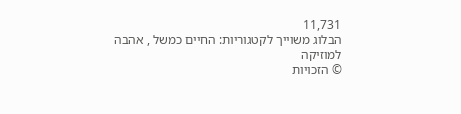11,731
הבלוג משוייך לקטגוריות: החיים כמשל , אהבה למוזיקה
© הזכויות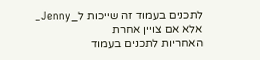לתכנים בעמוד זה שייכות ל_Jenny_ אלא אם צויין אחרת
האחריות לתכנים בעמוד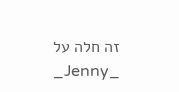זה חלה על _Jenny_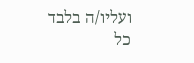ועליו/ה בלבד
כל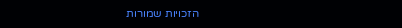הזכויות שמורות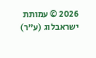2026 © עמותת ישראבלוג (ע"ר)